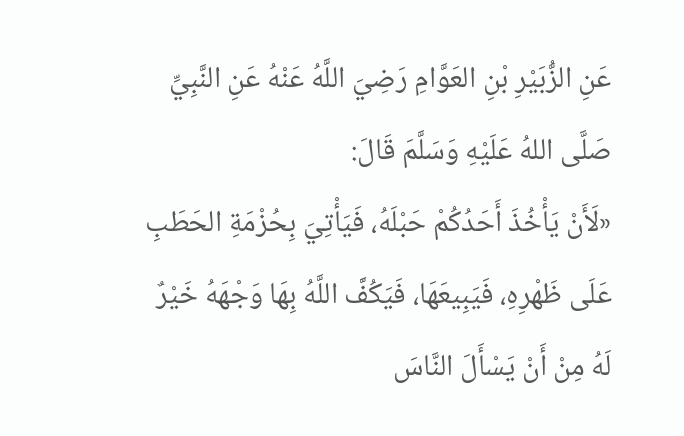عَنِ الزُّبَيْرِ بْنِ العَوَّامِ رَضِيَ اللَّهُ عَنْهُ عَنِ النَّبِيِّ صَلَّى اللهُ عَلَيْهِ وَسَلَّمَ قَالَ:
«لَأَنْ يَأْخُذَ أَحَدُكُمْ حَبْلَهُ، فَيَأْتِيَ بِحُزْمَةِ الحَطَبِ عَلَى ظَهْرِهِ، فَيَبِيعَهَا، فَيَكُفَّ اللَّهُ بِهَا وَجْهَهُ خَيْرٌ لَهُ مِنْ أَنْ يَسْأَلَ النَّاسَ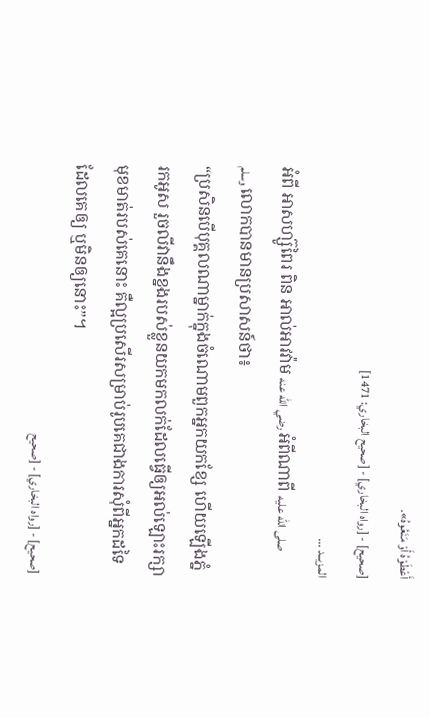أَعْطَوْهُ أَوْ مَنَعُوهُ».
[صحيح] - [رواه البخاري] - [صحيح البخاري: 1471]
المزيــد ...
អំពី អាសហ្ស៊ូពៃរ ពិន អាល់អាវវ៉ាម رضي الله عنه អំពីណាពី صلى الله عليه وسلم លោកបានមានប្រសាសន៍ថា៖
“ប្រសិនបើបុគ្គលណាម្នាក់ក្នុងចំណោមពួកអ្នកយកខ្សែ ហើយឡើងភ្នំរកអូស រួចលីវានឹងខ្នងរបស់ខ្លួនយកមកលក់ដែលធ្វើឲ្យអល់ឡោះរក្សាមុខមាត់របស់គេនោះ គឺល្អប្រសើរសម្រាប់រូបគេជាងការសុំពីអ្នកដទៃដែលគេឲ្យ ឬមិនឲ្យនោះ”។
[صحيح] - [رواه البخاري] - [صحيح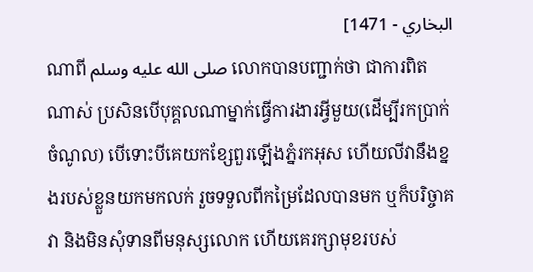البخاري - 1471]
ណាពី صلى الله عليه وسلم លោកបានបញ្ជាក់ថា ជាការពិតណាស់ ប្រសិនបើបុគ្គលណាម្នាក់ធ្វើការងារអ្វីមួយ(ដើម្បីរកប្រាក់ចំណូល) បើទោះបីគេយកខ្សែពួរឡើងភ្នំរកអុស ហើយលីវានឹងខ្នងរបស់ខ្លួនយកមកលក់ រួចទទួលពីកម្រៃដែលបានមក ឬក៏បរិច្ចាគវា និងមិនសុំទានពីមនុស្សលោក ហើយគេរក្សាមុខរបស់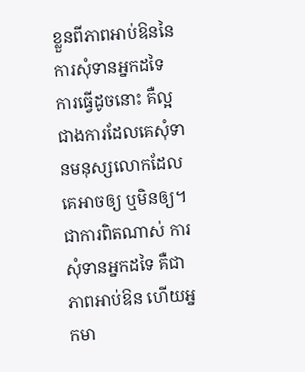ខ្លួនពីភាពអាប់ឱននៃការសុំទានអ្នកដទៃ ការធ្វើដូចនោះ គឺល្អជាងការដែលគេសុំទានមនុស្សលោកដែលគេអាចឲ្យ ឬមិនឲ្យ។ ជាការពិតណាស់ ការសុំទានអ្នកដទៃ គឺជាភាពអាប់ឱន ហើយអ្នកមា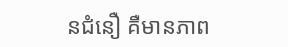នជំនឿ គឺមានភាព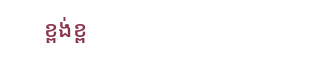ខ្ពង់ខ្ព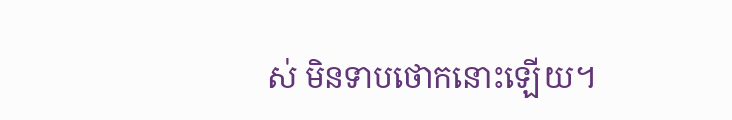ស់ មិនទាបថោកនោះឡើយ។